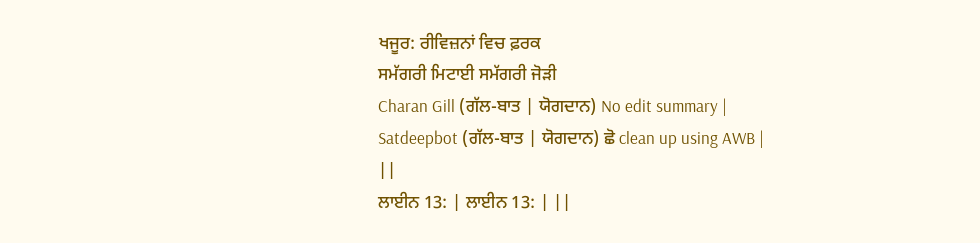ਖਜੂਰ: ਰੀਵਿਜ਼ਨਾਂ ਵਿਚ ਫ਼ਰਕ
ਸਮੱਗਰੀ ਮਿਟਾਈ ਸਮੱਗਰੀ ਜੋੜੀ
Charan Gill (ਗੱਲ-ਬਾਤ | ਯੋਗਦਾਨ) No edit summary |
Satdeepbot (ਗੱਲ-ਬਾਤ | ਯੋਗਦਾਨ) ਛੋ clean up using AWB |
||
ਲਾਈਨ 13: | ਲਾਈਨ 13: | ||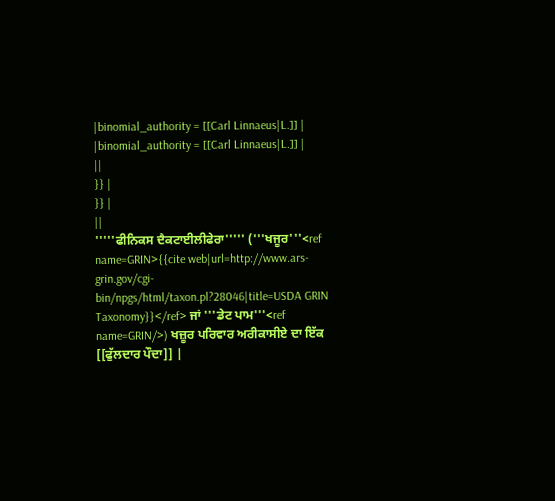|binomial_authority = [[Carl Linnaeus|L.]] |
|binomial_authority = [[Carl Linnaeus|L.]] |
||
}} |
}} |
||
'''''ਫੀਨਿਕਸ ਦੈਕਟਾਈਲੀਫੇਰਾ''''' ('''ਖਜੂਰ'''<ref name=GRIN>{{cite web|url=http://www.ars-grin.gov/cgi-bin/npgs/html/taxon.pl?28046|title=USDA GRIN Taxonomy}}</ref> ਜਾਂ '''ਡੇਟ ਪਾਮ'''<ref name=GRIN/>) ਖਜ਼ੂਰ ਪਰਿਵਾਰ ਅਰੀਕਾਸੀਏ ਦਾ ਇੱਕ [[ਫੁੱਲਦਾਰ ਪੌਦਾ]] |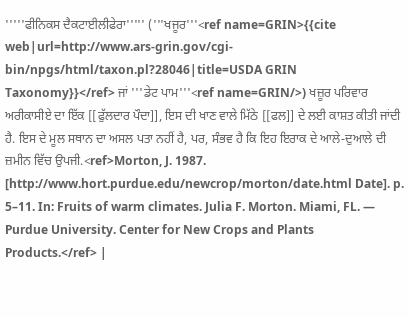'''''ਫੀਨਿਕਸ ਦੈਕਟਾਈਲੀਫੇਰਾ''''' ('''ਖਜੂਰ'''<ref name=GRIN>{{cite web|url=http://www.ars-grin.gov/cgi-bin/npgs/html/taxon.pl?28046|title=USDA GRIN Taxonomy}}</ref> ਜਾਂ '''ਡੇਟ ਪਾਮ'''<ref name=GRIN/>) ਖਜ਼ੂਰ ਪਰਿਵਾਰ ਅਰੀਕਾਸੀਏ ਦਾ ਇੱਕ [[ਫੁੱਲਦਾਰ ਪੌਦਾ]], ਇਸ ਦੀ ਖਾਣ ਵਾਲੇ ਮਿੱਠੇ [[ਫਲ]] ਦੇ ਲਈ ਕਾਸ਼ਤ ਕੀਤੀ ਜਾਂਦੀ ਹੈ. ਇਸ ਦੇ ਮੂਲ ਸਥਾਨ ਦਾ ਅਸਲ ਪਤਾ ਨਹੀਂ ਹੈ, ਪਰ, ਸੰਭਵ ਹੈ ਕਿ ਇਹ ਇਰਾਕ ਦੇ ਆਲੇ-ਦੁਆਲੇ ਦੀ ਜ਼ਮੀਨ ਵਿੱਚ ਉਪਜੀ.<ref>Morton, J. 1987. [http://www.hort.purdue.edu/newcrop/morton/date.html Date]. p. 5–11. In: Fruits of warm climates. Julia F. Morton. Miami, FL. — Purdue University. Center for New Crops and Plants Products.</ref> |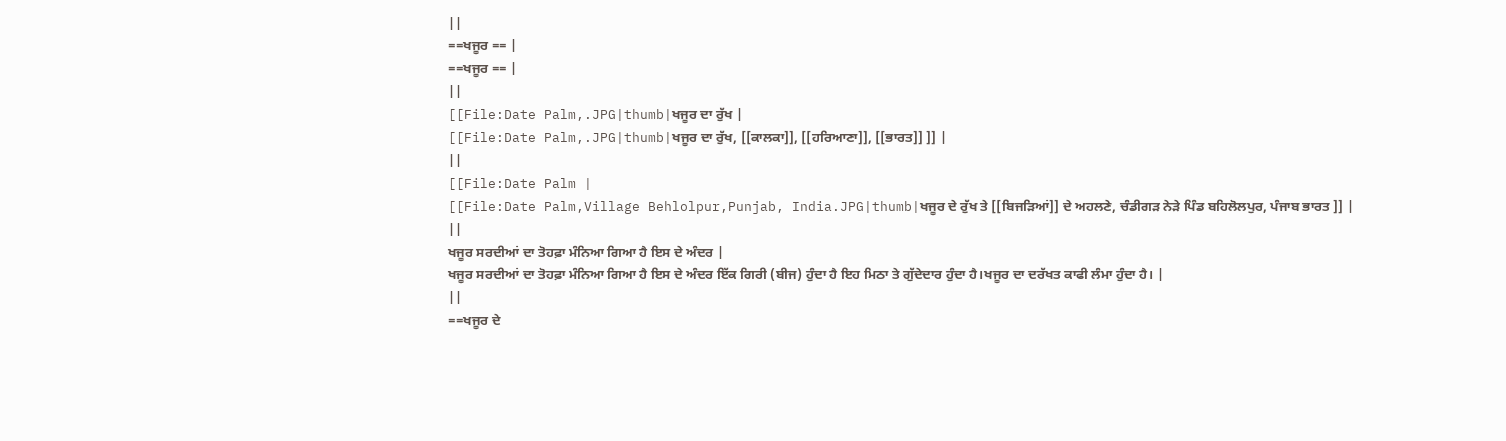||
==ਖਜੂਰ == |
==ਖਜੂਰ == |
||
[[File:Date Palm,.JPG|thumb|ਖਜੂਰ ਦਾ ਰੁੱਖ |
[[File:Date Palm,.JPG|thumb|ਖਜੂਰ ਦਾ ਰੁੱਖ, [[ਕਾਲਕਾ]], [[ਹਰਿਆਣਾ]], [[ਭਾਰਤ]] ]] |
||
[[File:Date Palm |
[[File:Date Palm,Village Behlolpur,Punjab, India.JPG|thumb|ਖਜੂਰ ਦੇ ਰੁੱਖ ਤੇ [[ਬਿਜੜਿਆਂ]] ਦੇ ਅਹਲਣੇ, ਚੰਡੀਗੜ ਨੇੜੇ ਪਿੰਡ ਬਹਿਲੋਲਪੁਰ, ਪੰਜਾਬ ਭਾਰਤ ]] |
||
ਖਜੂਰ ਸਰਦੀਆਂ ਦਾ ਤੋਹਫ਼ਾ ਮੰਨਿਆ ਗਿਆ ਹੈ ਇਸ ਦੇ ਅੰਦਰ |
ਖਜੂਰ ਸਰਦੀਆਂ ਦਾ ਤੋਹਫ਼ਾ ਮੰਨਿਆ ਗਿਆ ਹੈ ਇਸ ਦੇ ਅੰਦਰ ਇੱਕ ਗਿਰੀ (ਬੀਜ) ਹੁੰਦਾ ਹੈ ਇਹ ਮਿਠਾ ਤੇ ਗੁੱਦੇਦਾਰ ਹੁੰਦਾ ਹੈ।ਖਜੂਰ ਦਾ ਦਰੱਖਤ ਕਾਫੀ ਲੰਮਾ ਹੁੰਦਾ ਹੈ। |
||
==ਖਜੂਰ ਦੇ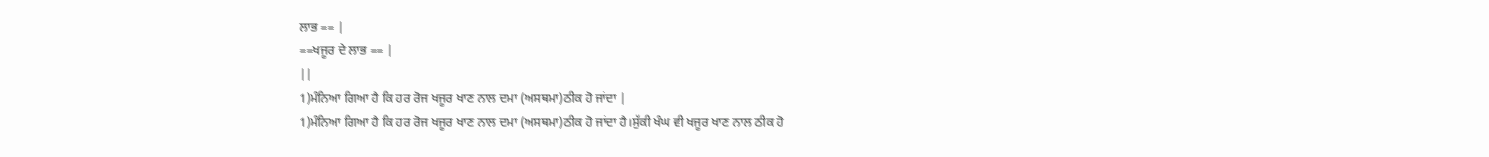ਲਾਭ == |
==ਖਜੂਰ ਦੇ ਲਾਭ == |
||
1)ਮੰਨਿਆ ਗਿਆ ਹੈ ਕਿ ਹਰ ਰੋਜ ਖਜੂਰ ਖਾਣ ਨਾਲ ਦਮਾ (ਅਸਥਮਾ)ਠੀਕ ਹੋ ਜਾਂਦਾ |
1)ਮੰਨਿਆ ਗਿਆ ਹੈ ਕਿ ਹਰ ਰੋਜ ਖਜੂਰ ਖਾਣ ਨਾਲ ਦਮਾ (ਅਸਥਮਾ)ਠੀਕ ਹੋ ਜਾਂਦਾ ਹੈ।ਸੁੱਕੀ ਖੰਘ ਵੀ ਖਜੂਰ ਖਾਣ ਨਾਲ ਠੀਕ ਹੋ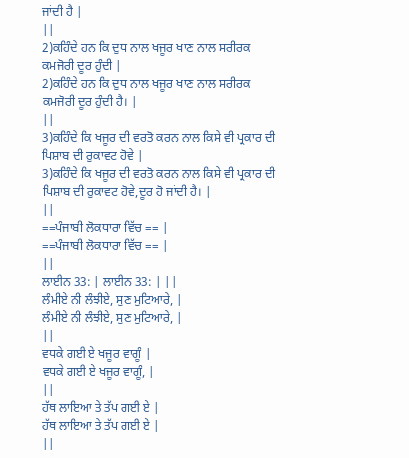ਜਾਂਦੀ ਹੈ |
||
2)ਕਹਿੰਦੇ ਹਨ ਕਿ ਦੁਧ ਨਾਲ ਖਜੂਰ ਖਾਣ ਨਾਲ ਸਰੀਰਕ ਕਮਜੋਰੀ ਦੂਰ ਹੁੰਦੀ |
2)ਕਹਿੰਦੇ ਹਨ ਕਿ ਦੁਧ ਨਾਲ ਖਜੂਰ ਖਾਣ ਨਾਲ ਸਰੀਰਕ ਕਮਜੋਰੀ ਦੂਰ ਹੁੰਦੀ ਹੈ। |
||
3)ਕਹਿੰਦੇ ਕਿ ਖਜੂਰ ਦੀ ਵਰਤੋ ਕਰਨ ਨਾਲ ਕਿਸੇ ਵੀ ਪ੍ਰਕਾਰ ਦੀ ਪਿਸ਼ਾਬ ਦੀ ਰੁਕਾਵਟ ਹੋਵੇ |
3)ਕਹਿੰਦੇ ਕਿ ਖਜੂਰ ਦੀ ਵਰਤੋ ਕਰਨ ਨਾਲ ਕਿਸੇ ਵੀ ਪ੍ਰਕਾਰ ਦੀ ਪਿਸ਼ਾਬ ਦੀ ਰੁਕਾਵਟ ਹੋਵੇ,ਦੂਰ ਹੋ ਜਾਂਦੀ ਹੈ। |
||
==ਪੰਜਾਬੀ ਲੋਕਧਾਰਾ ਵਿੱਚ == |
==ਪੰਜਾਬੀ ਲੋਕਧਾਰਾ ਵਿੱਚ == |
||
ਲਾਈਨ 33: | ਲਾਈਨ 33: | ||
ਲੰਮੀਏ ਨੀ ਲੰਝੀਏ, ਸੁਣ ਮੁਟਿਆਰੇ, |
ਲੰਮੀਏ ਨੀ ਲੰਝੀਏ, ਸੁਣ ਮੁਟਿਆਰੇ, |
||
ਵਧਕੇ ਗਈ ਏ ਖਜੂਰ ਵਾਗੂੰ |
ਵਧਕੇ ਗਈ ਏ ਖਜੂਰ ਵਾਗੂੰ, |
||
ਹੱਥ ਲਾਇਆ ਤੇ ਤੱਪ ਗਈ ਏ |
ਹੱਥ ਲਾਇਆ ਤੇ ਤੱਪ ਗਈ ਏ |
||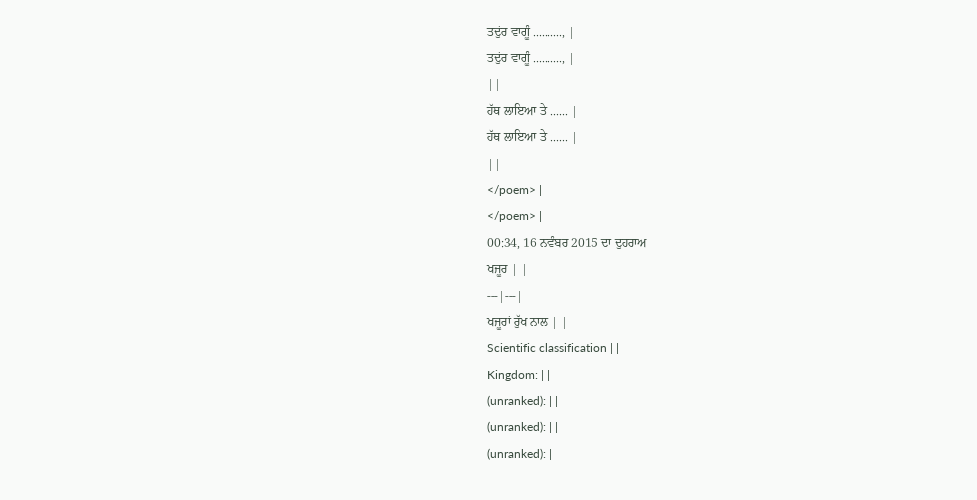ਤਦੁਂਰ ਵਾਗੂੰ .........., |
ਤਦੁਂਰ ਵਾਗੂੰ .........., |
||
ਹੱਥ ਲਾਇਆ ਤੇ ...... |
ਹੱਥ ਲਾਇਆ ਤੇ ...... |
||
</poem> |
</poem> |
00:34, 16 ਨਵੰਬਰ 2015 ਦਾ ਦੁਹਰਾਅ
ਖਜੂਰ | |
---|---|
ਖਜੂਰਾਂ ਰੁੱਖ ਨਾਲ | |
Scientific classification | |
Kingdom: | |
(unranked): | |
(unranked): | |
(unranked): |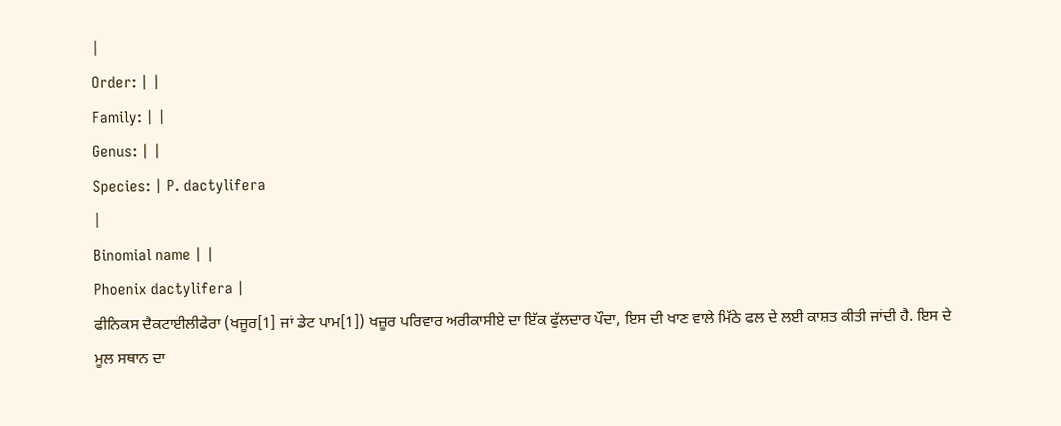|
Order: | |
Family: | |
Genus: | |
Species: | P. dactylifera
|
Binomial name | |
Phoenix dactylifera |
ਫੀਨਿਕਸ ਦੈਕਟਾਈਲੀਫੇਰਾ (ਖਜੂਰ[1] ਜਾਂ ਡੇਟ ਪਾਮ[1]) ਖਜ਼ੂਰ ਪਰਿਵਾਰ ਅਰੀਕਾਸੀਏ ਦਾ ਇੱਕ ਫੁੱਲਦਾਰ ਪੌਦਾ, ਇਸ ਦੀ ਖਾਣ ਵਾਲੇ ਮਿੱਠੇ ਫਲ ਦੇ ਲਈ ਕਾਸ਼ਤ ਕੀਤੀ ਜਾਂਦੀ ਹੈ. ਇਸ ਦੇ ਮੂਲ ਸਥਾਨ ਦਾ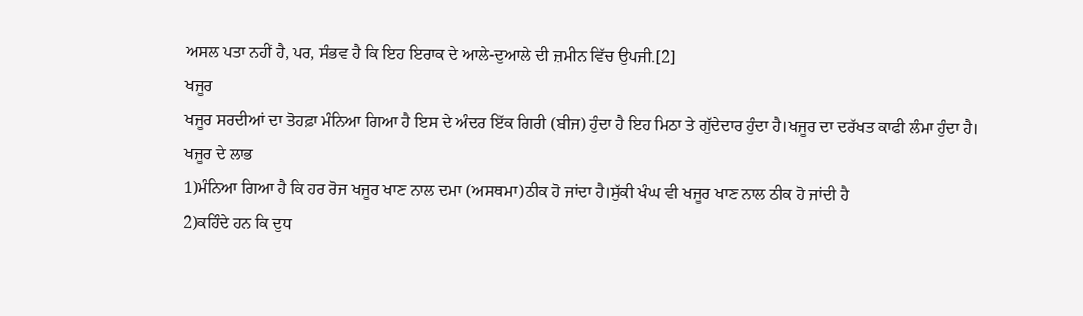ਅਸਲ ਪਤਾ ਨਹੀਂ ਹੈ, ਪਰ, ਸੰਭਵ ਹੈ ਕਿ ਇਹ ਇਰਾਕ ਦੇ ਆਲੇ-ਦੁਆਲੇ ਦੀ ਜ਼ਮੀਨ ਵਿੱਚ ਉਪਜੀ.[2]
ਖਜੂਰ
ਖਜੂਰ ਸਰਦੀਆਂ ਦਾ ਤੋਹਫ਼ਾ ਮੰਨਿਆ ਗਿਆ ਹੈ ਇਸ ਦੇ ਅੰਦਰ ਇੱਕ ਗਿਰੀ (ਬੀਜ) ਹੁੰਦਾ ਹੈ ਇਹ ਮਿਠਾ ਤੇ ਗੁੱਦੇਦਾਰ ਹੁੰਦਾ ਹੈ।ਖਜੂਰ ਦਾ ਦਰੱਖਤ ਕਾਫੀ ਲੰਮਾ ਹੁੰਦਾ ਹੈ।
ਖਜੂਰ ਦੇ ਲਾਭ
1)ਮੰਨਿਆ ਗਿਆ ਹੈ ਕਿ ਹਰ ਰੋਜ ਖਜੂਰ ਖਾਣ ਨਾਲ ਦਮਾ (ਅਸਥਮਾ)ਠੀਕ ਹੋ ਜਾਂਦਾ ਹੈ।ਸੁੱਕੀ ਖੰਘ ਵੀ ਖਜੂਰ ਖਾਣ ਨਾਲ ਠੀਕ ਹੋ ਜਾਂਦੀ ਹੈ
2)ਕਹਿੰਦੇ ਹਨ ਕਿ ਦੁਧ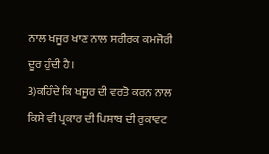ਨਾਲ ਖਜੂਰ ਖਾਣ ਨਾਲ ਸਰੀਰਕ ਕਮਜੋਰੀ ਦੂਰ ਹੁੰਦੀ ਹੈ।
3)ਕਹਿੰਦੇ ਕਿ ਖਜੂਰ ਦੀ ਵਰਤੋ ਕਰਨ ਨਾਲ ਕਿਸੇ ਵੀ ਪ੍ਰਕਾਰ ਦੀ ਪਿਸ਼ਾਬ ਦੀ ਰੁਕਾਵਟ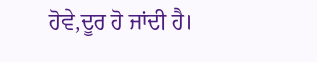ਹੋਵੇ,ਦੂਰ ਹੋ ਜਾਂਦੀ ਹੈ।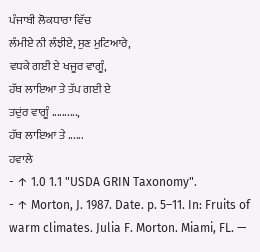ਪੰਜਾਬੀ ਲੋਕਧਾਰਾ ਵਿੱਚ
ਲੰਮੀਏ ਨੀ ਲੰਝੀਏ, ਸੁਣ ਮੁਟਿਆਰੇ,
ਵਧਕੇ ਗਈ ਏ ਖਜੂਰ ਵਾਗੂੰ,
ਹੱਥ ਲਾਇਆ ਤੇ ਤੱਪ ਗਈ ਏ
ਤਦੁਂਰ ਵਾਗੂੰ ..........,
ਹੱਥ ਲਾਇਆ ਤੇ ......
ਹਵਾਲੇ
- ↑ 1.0 1.1 "USDA GRIN Taxonomy".
- ↑ Morton, J. 1987. Date. p. 5–11. In: Fruits of warm climates. Julia F. Morton. Miami, FL. —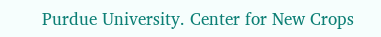Purdue University. Center for New Crops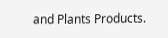and Plants Products.